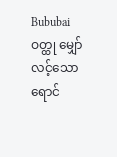Bububai ဝတ္ထု မျှော်လင့်သော ရောင်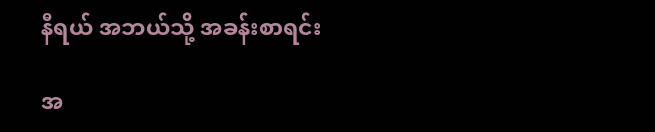နီရယ် အဘယ်သို့ အခန်းစာရင်း

အ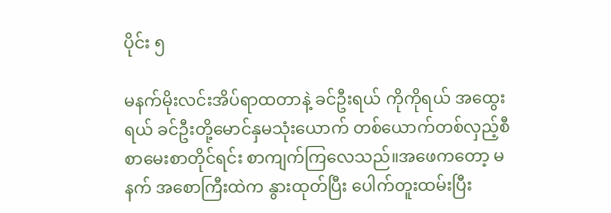ပိုင်း ၅

မနက်မိုးလင်းအိပ်ရာထတာနဲ့ ခင်ဦးရယ် ကိုကိုရယ် အထွေးရယ် ခင်ဦးတို့မောင်နှမသုံးယောက် တစ်ယောက်တစ်လှည့်စီ စာမေးစာတိုင်ရင်း စာကျက်ကြလေသည်။အဖေကတော့ မနက် အစောကြီးထဲက နွားထုတ်ပြီး ပေါက်တူးထမ်းပြီး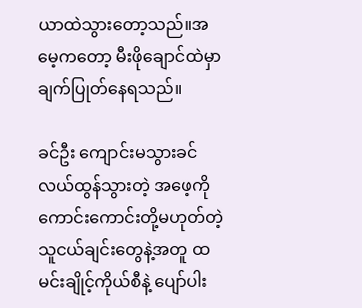ယာထဲသွားတော့သည်။အမေ့ကတော့ မီးဖိုချောင်ထဲမှာ ချက်ပြုတ်နေရသည်။

ခင်ဦး ကျောင်းမသွားခင် လယ်ထွန်သွားတဲ့ အဖေ့ကို ကောင်းကောင်းတို့မဟုတ်တဲ့ သူငယ်ချင်းတွေနဲ့အတူ ထမင်းချိုင့်ကိုယ်စီနဲ့ ပျော်ပါး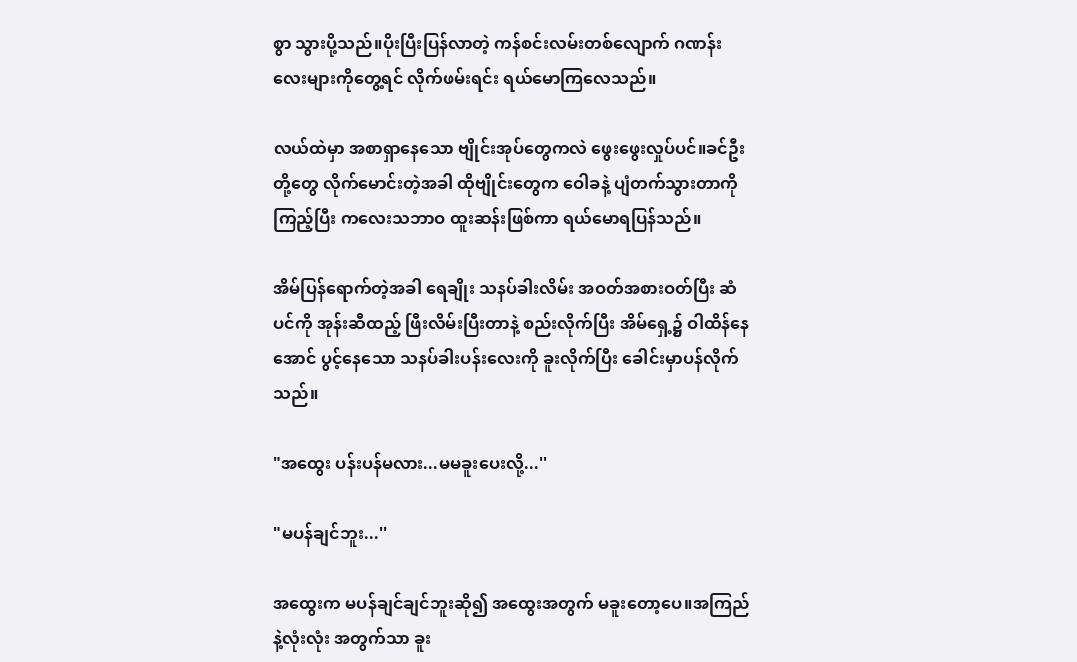စွာ သွားပို့သည်။ပိုးပြီးပြန်လာတဲ့ ကန်စင်းလမ်းတစ်လျောက် ဂဏန်းလေးများကိုတွေ့ရင် လိုက်ဖမ်းရင်း ရယ်မောကြလေသည်။

လယ်ထဲမှာ အစာရှာနေသော ဗျိုင်းအုပ်တွေကလဲ ဖွေးဖွေးလှုပ်ပင်။ခင်ဦးတို့တွေ လိုက်မောင်းတဲ့အခါ ထိုဗျိုင်းတွေက ဝေါခနဲ့ ပျံတက်သွားတာကိုကြည့်ပြီး ကလေးသဘာဝ ထူးဆန်းဖြစ်ကာ ရယ်မောရပြန်သည်။

အိမ်ပြန်ရောက်တဲ့အခါ ရေချိုး သနပ်ခါးလိမ်း အဝတ်အစားဝတ်ပြီး ဆံပင်ကို အုန်းဆီထည့် ဖြီးလိမ်းပြီးတာနဲ့ စည်းလိုက်ပြီး အိမ်ရှေ့၌ ဝါထိန်နေအောင် ပွင့်နေသော သနပ်ခါးပန်းလေးကို ခူးလိုက်ပြီး ခေါင်းမှာပန်လိုက်သည်။

"အထွေး ပန်းပန်မလား...မမခူးပေးလို့...''

"မပန်ချင်ဘူး...''

အထွေးက မပန်ချင်ချင်ဘူးဆို၍ အထွေးအတွက် မခူးတော့ပေ။အကြည်နဲ့လုံးလုံး အတွက်သာ ခူး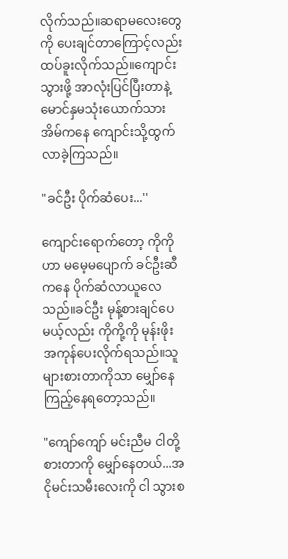လိုက်သည်။ဆရာမလေးတွေကို ပေးချင်တာကြောင့်လည်း ထပ်ခူးလိုက်သည်။ကျောင်းသွားဖို့ အာလုံးပြင်ပြီးတာနဲ့ မောင်နှမသုံးယောက်သား အိမ်ကနေ ကျောင်းသို့ထွက်လာခဲ့ကြသည်။

"ခင်ဦး ပိုက်ဆံပေး...''

ကျောင်းရောက်တော့ ကိုကိုဟာ မမေ့မပျောက် ခင်ဦးဆီကနေ ပိုက်ဆံလာယူလေသည်။ခင်ဦး မုန့်စားချင်ပေမယ့်လည်း ကိုကို့ကို မုန်းဖိုးအကုန်ပေးလိုက်ရသည်။သူများစားတာကိုသာ မျှော်နေကြည့်နေရတော့သည်။

"ကျော်ကျော် မင်းညီမ ငါတို့စားတာကို မျှော်နေတယ်...အငိုမင်းသမီးလေးကို ငါ သွားစ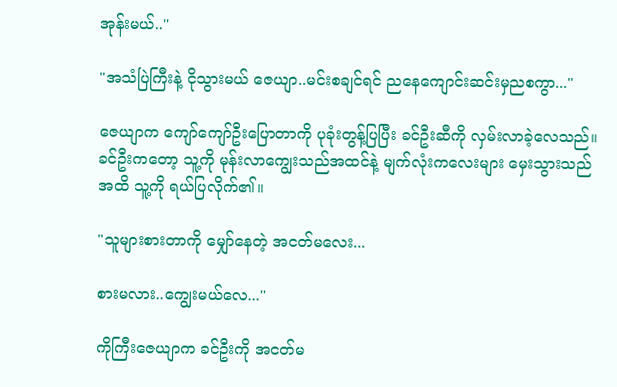အုန်းမယ်..''

"အသံပြဲကြီးနဲ့ ငိုသွားမယ် ဇေယျာ..မင်းစချင်ရင် ညနေကျောင်းဆင်းမှညစကွာ...''

ဇေယျာက ကျော်ကျော်ဦးပြောတာကို ပုခုံးတွန့်ပြပြီး ခင်ဦးဆီကို လှမ်းလာခဲ့လေသည်။ခင်ဦးကတော့ သူ့ကို မုန်းလာကျွေးသည်အထင်နဲ့ မျက်လုံးကလေးများ မှေးသွားသည်အထိ သူ့ကို ရယ်ပြလိုက်၏။

"သူများစားတာကို မျှော်နေတဲ့ အငတ်မလေး...

စားမလား..ကျွေးမယ်လေ...''

ကိုကြီးဇေယျာက ခင်ဦးကို အငတ်မ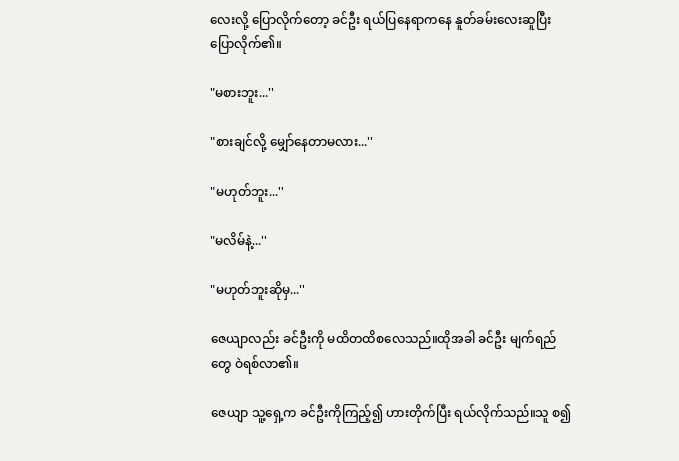လေးလို့ ပြောလိုက်တော့ ခင်ဦး ရယ်ပြနေရာကနေ နူတ်ခမ်းလေးဆူပြီး ပြောလိုက်၏။

"မစားဘူး...''

"စားချင်လို့ မျှော်နေတာမလား...''

"မဟုတ်ဘူး...''

"မလိမ်နဲ့...''

"မဟုတ်ဘူးဆိုမှ...''

ဇေယျာလည်း ခင်ဦးကို မထိတထိစလေသည်။ထိုအခါ ခင်ဦး မျက်ရည်တွေ ဝဲရစ်လာ၏။

ဇေယျာ သူ့ရှေ့က ခင်ဦးကိုကြည့်၍ ဟားတိုက်ပြီး ရယ်လိုက်သည်။သူ စ၍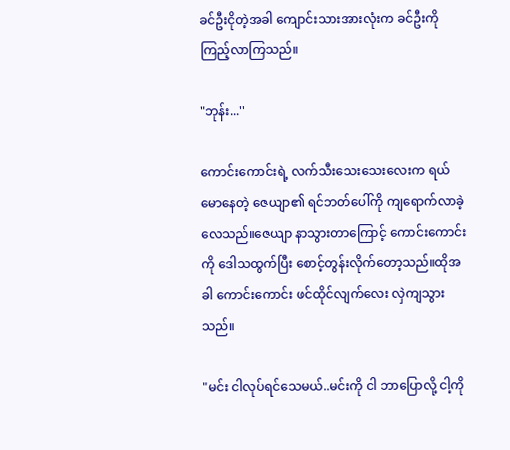ခင်ဦးငိုတဲ့အခါ ကျောင်းသားအားလုံးက ခင်ဦးကိုကြည့်လာကြသည်။

"ဘုန်း...''

ကောင်းကောင်းရဲ့ လက်သီးသေးသေးလေးက ရယ်မောနေတဲ့ ဇေယျာ၏ ရင်ဘတ်ပေါ်ကို ကျရောက်လာခဲ့လေသည်။ဇေယျာ နာသွားတာကြောင့် ကောင်းကောင်းကို ဒေါသထွက်ပြီး စောင့်တွန်းလိုက်တော့သည်။ထိုအခါ ကောင်းကောင်း ဖင်ထိုင်လျက်လေး လှဲကျသွားသည်။

"မင်း ငါလုပ်ရင်သေမယ်..မင်းကို ငါ ဘာပြောလို့ ငါ့ကို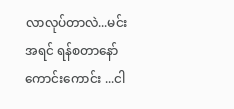လာလုပ်တာလဲ...မင်း အရင် ရန်စတာနော် ကောင်းကောင်း ...ငါ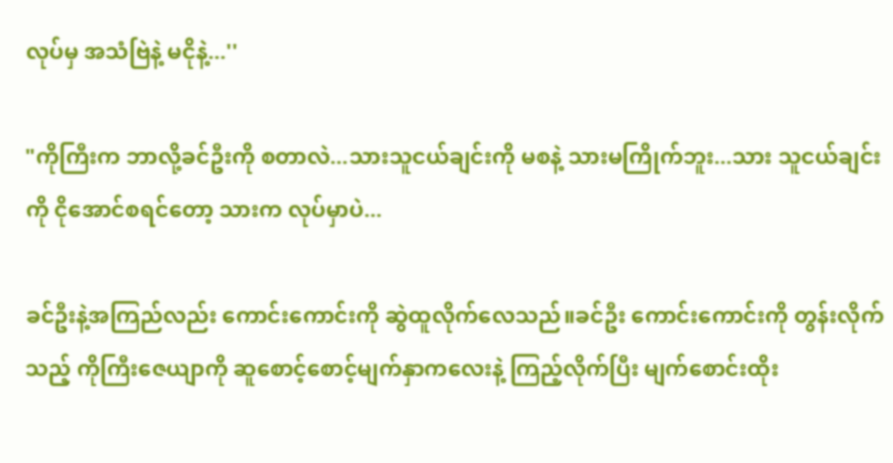လုပ်မှ အသံဗြဲနဲ့ မငိုနဲ့...''

"ကိုကြီးက ဘာလို့ခင်ဦးကို စတာလဲ...သားသူငယ်ချင်းကို မစနဲ့ သားမကြိုက်ဘူး...သား သူငယ်ချင်းကို ငိုအောင်စရင်တော့ သားက လုပ်မှာပဲ...

ခင်ဦးနဲ့အကြည်လည်း ကောင်းကောင်းကို ဆွဲထူလိုက်လေသည်။ခင်ဦး ကောင်းကောင်းကို တွန်းလိုက်သည့် ကိုကြီးဇေယျာကို ဆူစောင့်စောင့်မျက်နှာကလေးနဲ့ ကြည့်လိုက်ပြီး မျက်စောင်းထိုး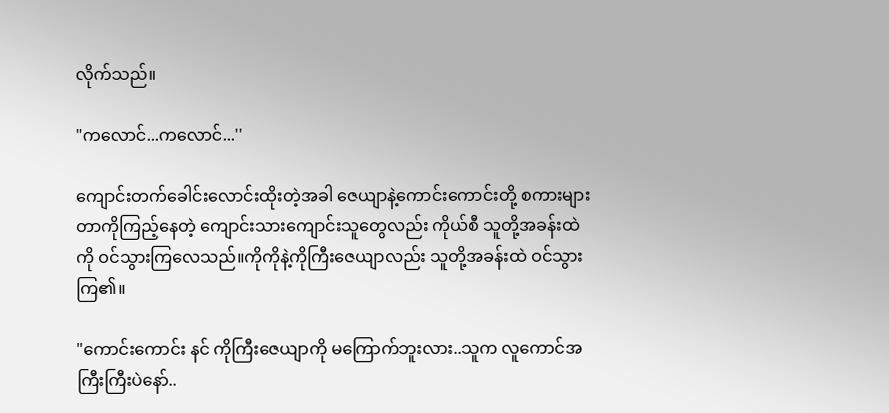လိုက်သည်။

"ကလောင်...ကလောင်...''

ကျောင်းတက်ခေါင်းလောင်းထိုးတဲ့အခါ ဇေယျာနဲ့ကောင်းကောင်းတို့ စကားများတာကိုကြည့်နေတဲ့ ကျောင်းသားကျောင်းသူတွေလည်း ကိုယ်စီ သူတို့အခန်းထဲကို ဝင်သွားကြလေသည်။ကိုကိုနဲ့ကိုကြီးဇေယျာလည်း သူတို့အခန်းထဲ ဝင်သွားကြ၏။

"ကောင်းကောင်း နင် ကိုကြီးဇေယျာကို မကြောက်ဘူးလား..သူက လူကောင်အကြီးကြီးပဲနော်..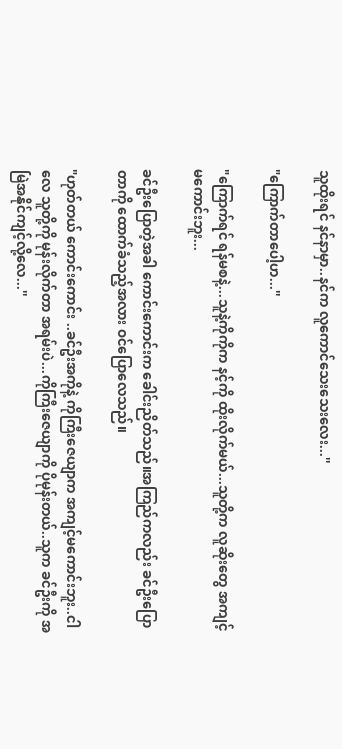သူထိုးရင် နင်နာမှာ..နင်က လူကောင်သေးသေးလေး...''

"ကြောက်တာပေါ့ဟ...''

"ကြောက်ရင် ရန်မစနဲ့...သူနဲ့ကိုကိုက နင့်ကို ထိုးလိုက်မယ်...သူတို့က လူဆိုးတွေ အကျင့်မကောင်းဘူး...

ခင်ဦးပြောတဲ့အခါ ကောင်းကောင်းက ခေါင်းညိတ်သည်။အကြည်ကလည်း ခင်ဦးပြောတာကို ထောက်ခံသည့်အလား ဝင်ပြောလေသည်။

"ဟုတ်တယ် ကောင်းကောင်း ..ခင်ဦးအကိုနဲ့ ကိုကြီးဇေယျာက အကျင့်မကောင်းဘူး..ငါလေ သူတို့ကို မုန်းလိုက်တာ အရမ်းပဲ...ကိုကြီးဇေယျာကို ပိုမုန်းတယ်..သူက ခင်ဦးကို အမြဲအနိုင်ကျင့်လို့လေ...''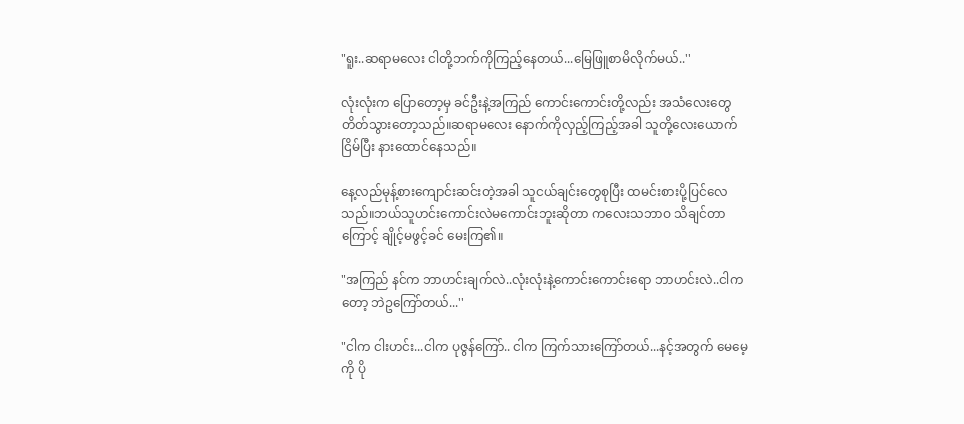"ရူး..ဆရာမလေး ငါတို့ဘက်ကိုကြည့်နေတယ်...မြေဖြူစာမိလိုက်မယ်..''

လုံးလုံးက ပြောတော့မှ ခင်ဦးနဲ့အကြည် ကောင်းကောင်းတို့လည်း အသံလေးတွေ တိတ်သွားတော့သည်။ဆရာမလေး နောက်ကိုလှည့်ကြည့်အခါ သူတို့လေးယောက် ငြိမ်ပြီး နားထောင်နေသည်။

နေ့လည်မုန့်စားကျောင်းဆင်းတဲ့အခါ သူငယ်ချင်းတွေစုပြီး ထမင်းစားပို့ပြင်လေသည်။ဘယ်သူဟင်းကောင်းလဲမကောင်းဘူးဆိုတာ ကလေးသဘာဝ သိချင်တာကြောင့် ချိုင့်မဖွင့်ခင် မေးကြ၏။

"အကြည် နင်က ဘာဟင်းချက်လဲ..လုံးလုံးနဲ့ကောင်းကောင်းရော ဘာဟင်းလဲ..ငါကတော့ ဘဲဥကြော်တယ်...''

"ငါက ငါးဟင်း...ငါက ပုဇွန်ကြော်.. ငါက ကြက်သားကြော်တယ်...နင့်အတွက် မေမေ့ကို ပို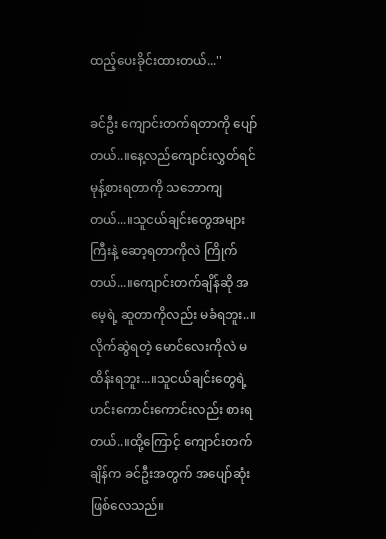ထည့်ပေးခိုင်းထားတယ်...''

ခင်ဦး ကျောင်းတက်ရတာကို ပျော်တယ်..။နေ့လည်ကျောင်းလွှတ်ရင် မုန့်စားရတာကို သဘောကျတယ်...။သူငယ်ချင်းတွေအများကြီးနဲ့ ဆော့ရတာကိုလဲ ကြိုက်တယ်...။ကျောင်းတက်ချိန်ဆို အမေ့ရဲ့ ဆူတာကိုလည်း မခံရဘူး..။လိုက်ဆွဲရတဲ့ မောင်လေးကိုလဲ မထိန်းရဘူး...။သူငယ်ချင်းတွေရဲ့ ဟင်းကောင်းကောင်းလည်း စားရတယ်..။ထို့ကြောင့် ကျောင်းတက်ချိန်က ခင်ဦးအတွက် အပျော်ဆုံးဖြစ်လေသည်။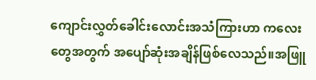ကျောင်းလွှတ်ခေါင်းလောင်းအသံကြားဟာ ကလေးတွေအတွက် အပျော်ဆုံးအချိန်ဖြစ်လေသည်။အဖြူ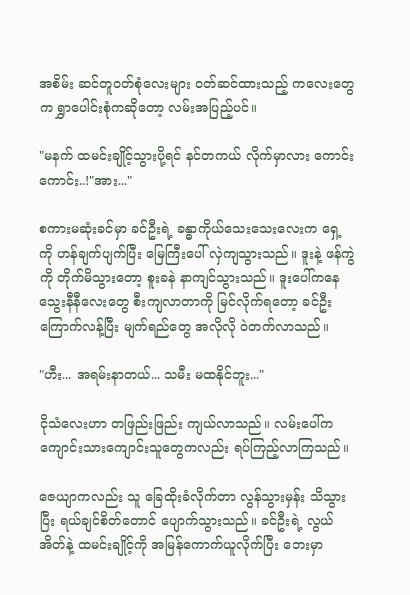အစိမ်း ဆင်တူဝတ်စုံလေးများ ဝတ်ဆင်ထားသည့် ကလေးတွေက ရွှာပေါင်းစုံကဆိုတော့ လမ်းအပြည့်ပင်။

"မနက် ထမင်းချိုင့်သွားပို့ရင် နင်တကယ် လိုက်မှာလား ကောင်းကောင်း..!"အား..."

စကားမဆုံးခင်မှာ ခင်ဦးရဲ့ ခန္ဓာကိုယ်သေးသေးလေးက ရှေ့ကို ဟန်ချက်ပျက်ပြီး မြေကြီးပေါ် လှဲကျသွားသည်။ ဒူးနဲ့ ဖန်ကွဲကို တိုက်မိသွားတော့ စူးခနဲ နာကျင်သွားသည်။ ဒူးပေါ်ကနေ သွေးနီနီလေးတွေ စီးကျလာတာကို မြင်လိုက်ရတော့ ခင်ဦး ကြောက်လန့်ပြီး မျက်ရည်တွေ အလိုလို ဝဲတက်လာသည်။

"ဟီး... အရမ်းနာတယ်... သမီး မထနိုင်ဘူး..."

ငိုသံလေးဟာ တဖြည်းဖြည်း ကျယ်လာသည်။ လမ်းပေါ်က ကျောင်းသားကျောင်းသူတွေကလည်း ရပ်ကြည့်လာကြသည်။

ဇေယျာကလည်း သူ ခြေထိုးခံလိုက်တာ လွန်သွားမှန်း သိသွားပြီး ရယ်ချင်စိတ်တောင် ပျောက်သွားသည်။ ခင်ဦးရဲ့ လွယ်အိတ်နဲ့ ထမင်းချိုင့်ကို အမြန်ကောက်ယူလိုက်ပြီး ဘေးမှာ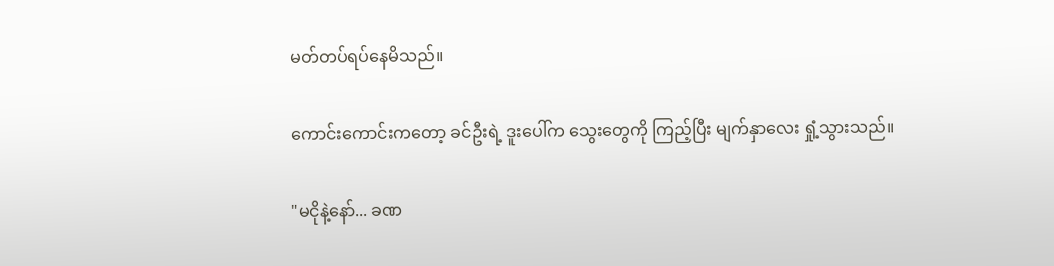မတ်တပ်ရပ်နေမိသည်။

ကောင်းကောင်းကတော့ ခင်ဦးရဲ့ ဒူးပေါ်က သွေးတွေကို ကြည့်ပြီး မျက်နှာလေး ရှုံ့သွားသည်။

"မငိုနဲ့နော်... ခဏ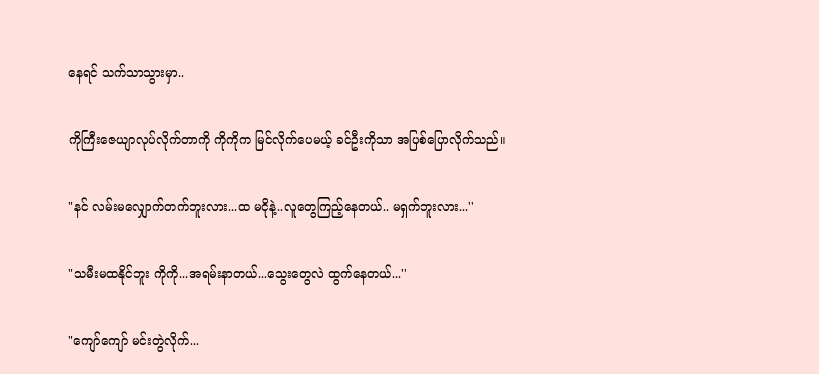နေရင် သက်သာသွားမှာ..

ကိုကြီးဇေယျာလုပ်လိုက်တာကို ကိုကိုက မြင်လိုက်ပေမယ့် ခင်ဦးကိုသာ အပြစ်ပြောလိုက်သည်။

"နင် လမ်းမလျှောက်တက်ဘူးလား...ထ မငိုနဲ့..လူတွေကြည့်နေတယ်.. မရှက်ဘူးလား...''

"သမီးမထနိုင်ဘူး ကိုကို...အရမ်းနာတယ်...သွေးတွေလဲ ထွက်နေတယ်...''

"ကျော်ကျော် မင်းတွဲလိုက်...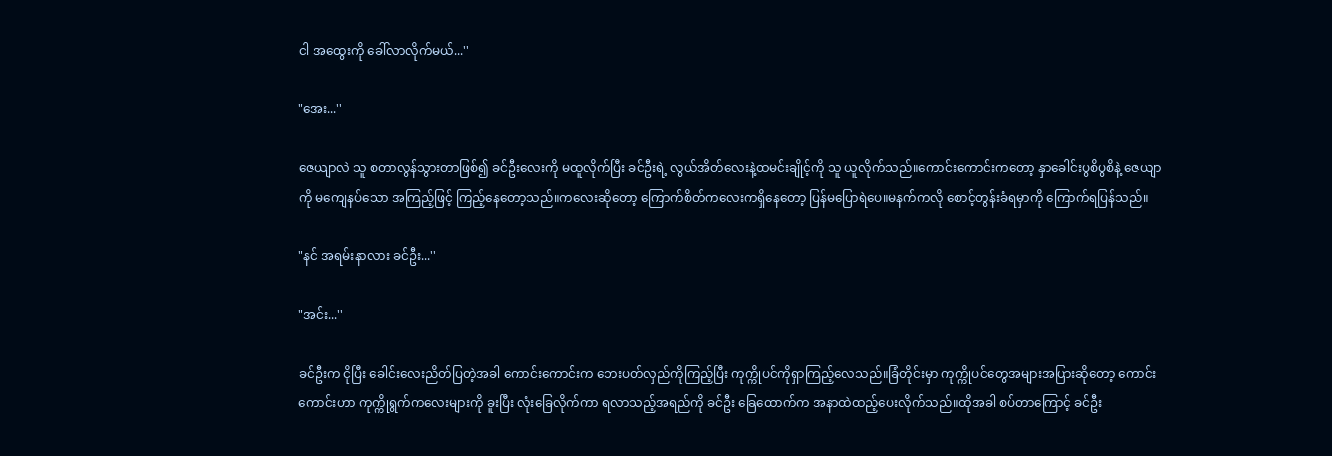ငါ အထွေးကို ခေါ်လာလိုက်မယ်...''

"အေး...''

ဇေယျာလဲ သူ စတာလွန်သွားတာဖြစ်၍ ခင်ဦးလေးကို မထူလိုက်ပြီး ခင်ဦးရဲ့ လွယ်အိတ်လေးနဲ့ထမင်းချိုင့်ကို သူ ယူလိုက်သည်။ကောင်းကောင်းကတော့ နှာခေါင်းပွစိပွစိနဲ့ ဇေယျာကို မကျေနပ်သော အကြည့်ဖြင့် ကြည့်နေတော့သည်။ကလေးဆိုတော့ ကြောက်စိတ်ကလေးကရှိနေတော့ ပြန်မပြောရဲပေ။မနက်ကလို စောင့်တွန်းခံရမှာကို ကြောက်ရပြန်သည်။

"နင် အရမ်းနာလား ခင်ဦး...''

"အင်း...''

ခင်ဦးက ငိုပြီး ခေါင်းလေးညိတ်ပြတဲ့အခါ ကောင်းကောင်းက ဘေးပတ်လှည်ကိုကြည့်ပြီး ကုက္ကိုပင်ကိုရှာကြည့်လေသည်။ခြံတိုင်းမှာ ကုက္ကိုပင်တွေအများအပြားဆိုတော့ ကောင်းကောင်းဟာ ကုက္ကိုရွက်ကလေးများကို ခူးပြီး လုံးခြေလိုက်ကာ ရလာသည့်အရည်ကို ခင်ဦး ခြေထောက်က အနာထဲထည့်ပေးလိုက်သည်။ထိုအခါ စပ်တာကြောင့် ခင်ဦး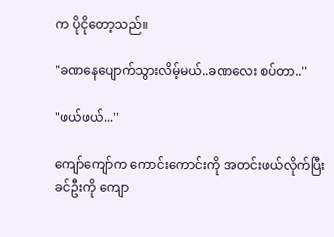က ပိုငိုတော့သည်။

"ခဏနေပျောက်သွားလိမ့်မယ်..ခဏလေး စပ်တာ..''

"ဖယ်ဖယ်...''

ကျော်ကျော်က ကောင်းကောင်းကို အတင်းဖယ်လိုက်ပြီး ခင်ဦးကို ကျော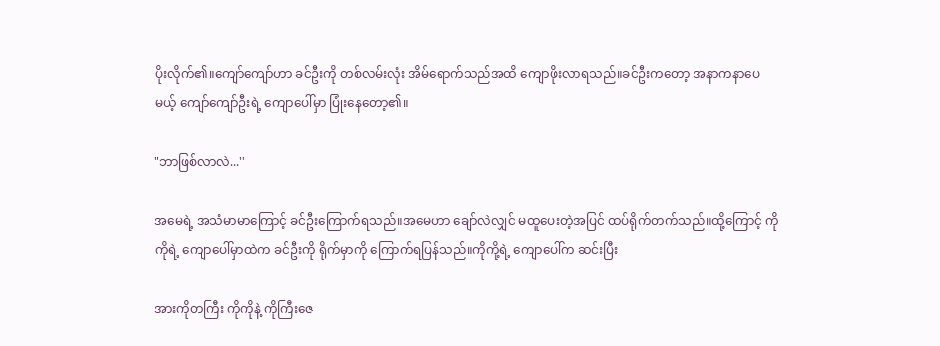ပိုးလိုက်၏။ကျော်ကျော်ဟာ ခင်ဦးကို တစ်လမ်းလုံး အိမ်ရောက်သည်အထိ ကျောဖိုးလာရသည်။ခင်ဦးကတော့ အနာကနာပေမယ့် ကျော်ကျော်ဦးရဲ့ ကျောပေါ်မှာ ပြုံးနေတော့၏။

"ဘာဖြစ်လာလဲ...''

အမေရဲ့ အသံမာမာကြောင့် ခင်ဦးကြောက်ရသည်။အမေဟာ ချော်လဲလျှင် မထူပေးတဲ့အပြင် ထပ်ရိုက်တက်သည်။ထို့ကြောင့် ကိုကိုရဲ့ ကျောပေါ်မှာထဲက ခင်ဦးကို ရိုက်မှာကို ကြောက်ရပြန်သည်။ကိုကို့ရဲ့ ကျောပေါ်က ဆင်းပြီး

အားကိုတကြီး ကိုကိုနဲ့ ကိုကြီးဇေ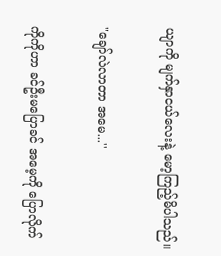ယျာကို မျက်နှာငယ်လေးနဲ့ မော့ကြည့်မိပါသည်။

"ချော်လဲလာတာ အမေ...''

ကိုကိုဟာ ခင်ဦးမပြောခင် အမေ့ကို ပြောလိုက်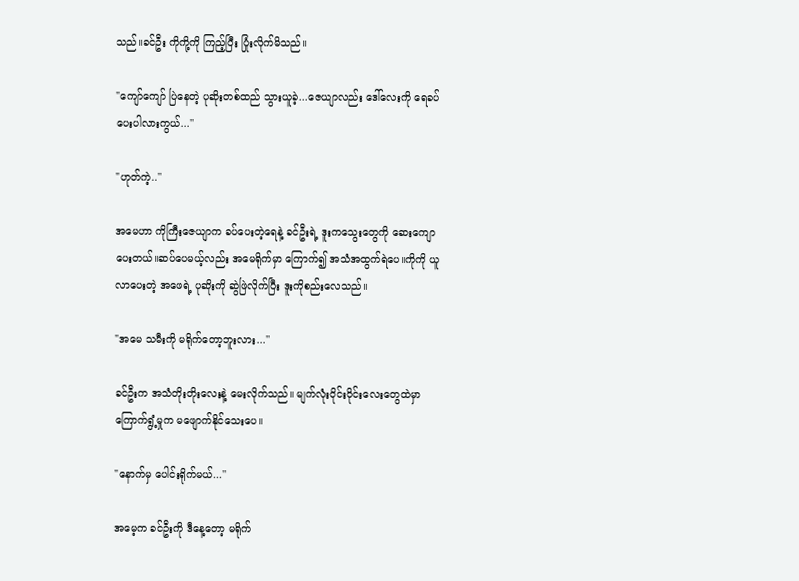သည်။ခင်ဦး ကိုကို့ကို ကြည့်ပြီး ပြုံးလိုက်မိသည်။

"ကျော်ကျော် ပြဲနေတဲ့ ပုဆိုးတစ်ထည် သွားယူခဲ့...ဇေယျာလည်း ဒေါ်လေးကို ရေခပ်ပေးပါလားကွယ်...''

"ဟုတ်ကဲ့..''

အမေဟာ ကိုကြီးဇေယျာက ခပ်ပေးတဲ့ရေနဲ့ ခင်ဦးရဲ့ ဒူးကသွေးတွေကို ဆေးကျောပေးတယ်။ဆပ်ပေမယ့်လည်း အမေရိုက်မှာ ကြောက်၍ အသံအထွက်ရဲပေ။ကိုကို ယူလာပေးတဲ့ အဖေရဲ့ ပုဆိုးကို ဆွဲဖြဲလိုက်ပြီး ဒူးကိုစည်းလေသည်။

"အမေ သမီးကို မရိုက်တော့ဘူးလား...''

ခင်ဦးက အသံတိုးတိုးလေးနဲ့ မေးလိုက်သည်။ မျက်လုံးဝိုင်းဝိုင်းလေးတွေထဲမှာ ကြောက်ရွံ့မှုက မဖျောက်နိုင်သေးပေ။

"နောက်မှ ပေါင်းရိုက်မယ်...''

အမေ့က ခင်ဦးကို ဒီနေ့တော့ မရိုက်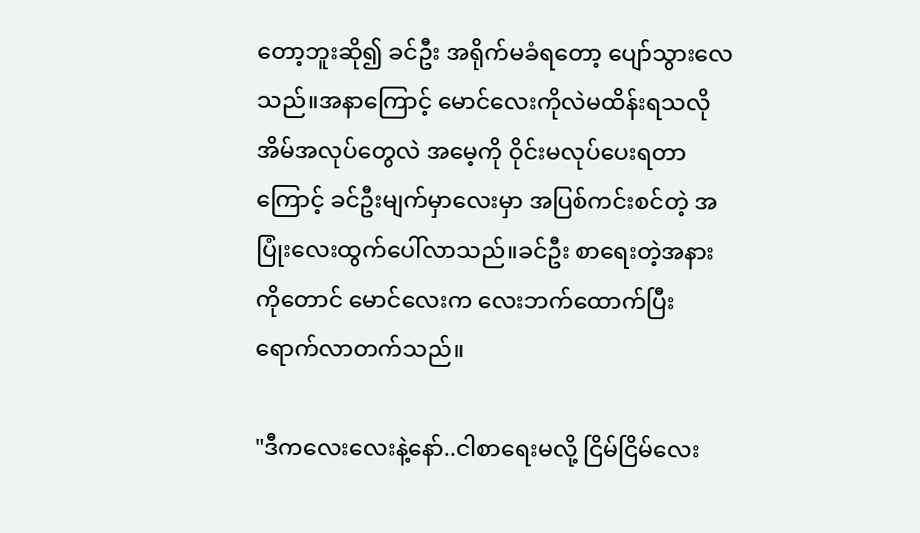တော့ဘူးဆို၍ ခင်ဦး အရိုက်မခံရတော့ ပျော်သွားလေသည်။အနာကြောင့် မောင်လေးကိုလဲမထိန်းရသလို အိမ်အလုပ်တွေလဲ အမေ့ကို ဝိုင်းမလုပ်ပေးရတာကြောင့် ခင်ဦးမျက်မှာလေးမှာ အပြစ်ကင်းစင်တဲ့ အပြုံးလေးထွက်ပေါ်လာသည်။ခင်ဦး စာရေးတဲ့အနားကိုတောင် မောင်လေးက လေးဘက်ထောက်ပြီး ရောက်လာတက်သည်။

"ဒီကလေးလေးနဲ့နော်..ငါစာရေးမလို့ ငြိမ်ငြိမ်လေး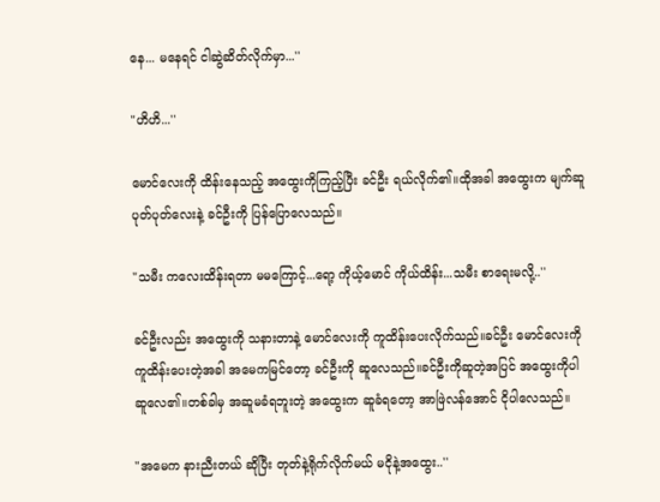နေ... မနေရင် ငါဆွဲဆိတ်လိုက်မှာ...''

"ဟိဟိ...''

မောင်လေးကို ထိန်းနေသည့် အထွေးကိုကြည့်ပြီး ခင်ဦး ရယ်လိုက်၏။ထိုအခါ အထွေးက မျက်ဆူပုတ်ပုတ်လေးနဲ့ ခင်ဦးကို ပြန်ပြောလေသည်။

"သမီး ကလေးထိန်းရတာ မမကြောင့်...ရော့ ကိုယ့်မောင် ကိုယ်ထိန်း...သမီး စာရေးမလို့..''

ခင်ဦးလည်း အထွေးကို သနားတာနဲ့ မောင်လေးကို ကူထိန်းပေးလိုက်သည်။ခင်ဦး မောင်လေးကို ကူထိန်းပေးတဲ့အခါ အမေကမြင်တော့ ခင်ဦးကို ဆူလေသည်။ခင်ဦးကိုဆူတဲ့အပြင် အထွေးကိုပါ ဆူလေ၏။တစ်ခါမှ အဆူမခံရဘူးတဲ့ အထွေးက ဆူခံရတော့ အာဖြဲလန်အောင် ငိုပါလေသည်။

"အမေက နားညီးတယ် ဆိုပြီး တုတ်နဲ့ရိုက်လိုက်မယ် မငိုနဲ့အထွေး..''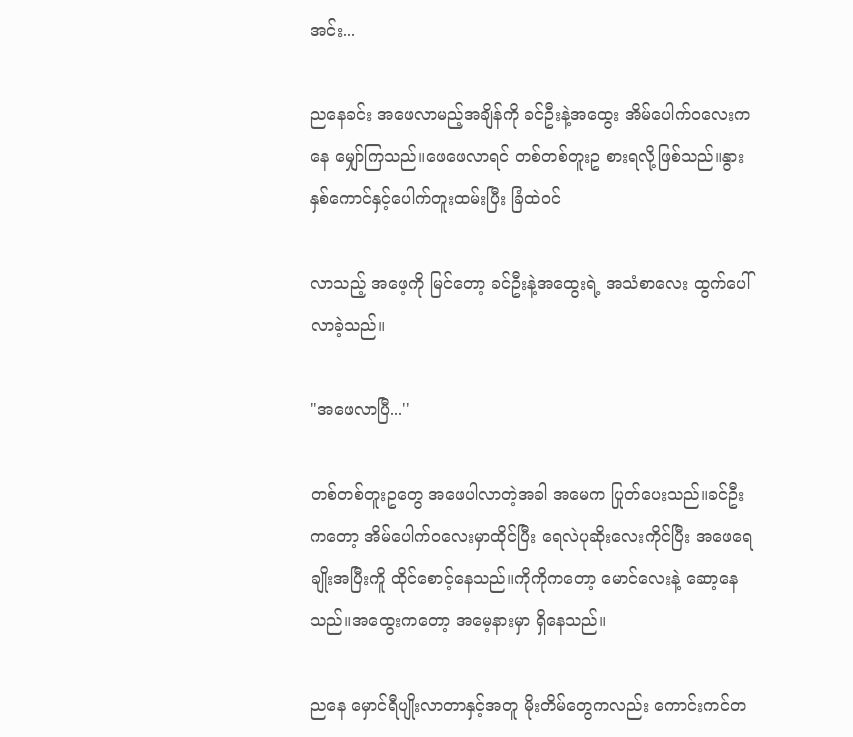အင်း...

ညနေခင်း အဖေလာမည့်အချိန်ကို ခင်ဦးနဲ့အထွေး အိမ်ပေါက်ဝလေးကနေ မျှော်ကြသည်။ဖေဖေလာရင် တစ်တစ်တူးဥ စားရလို့ဖြစ်သည်။နွားနှစ်ကောင်နှင့်ပေါက်တူးထမ်းပြီး ခြံထဲဝင်

လာသည့် အဖေ့ကို မြင်တော့ ခင်ဦးနဲ့အထွေးရဲ့ အသံစာလေး ထွက်ပေါ်လာခဲ့သည်။

"အဖေလာပြီ...''

တစ်တစ်တူးဥတွေ အဖေပါလာတဲ့အခါ အမေက ပြုတ်ပေးသည်။ခင်ဦးကတော့ အိမ်ပေါက်ဝလေးမှာထိုင်ပြီး ရေလဲပုဆိုးလေးကိုင်ပြီး အဖေရေချိုးအပြီးကိူ ထိုင်စောင့်နေသည်။ကိုကိုကတော့ မောင်လေးနဲ့ ဆော့နေသည်။အထွေးကတော့ အမေ့နားမှာ ရှိနေသည်။

ညနေ မှောင်ရီပျိုးလာတာနှင့်အတူ မိုးတိမ်တွေကလည်း ကောင်းကင်တ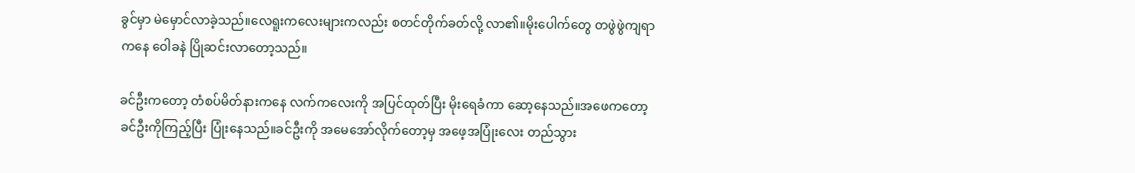ခွင်မှာ မဲမှောင်လာခဲ့သည်။လေရူးကလေးများကလည်း စတင်တိုက်ခတ်လို့ လာ၏။မိုးပေါက်တွေ တဖွဲဖွဲကျရာကနေ ဝေါခနဲ ပြိုဆင်းလာတော့သည်။

ခင်ဦးကတော့ တံစပ်မိတ်နားကနေ လက်ကလေးကို အပြင်ထုတ်ပြီး မိုးရေခံကာ ဆော့နေသည်။အဖေကတော့ ခင်ဦးကိုကြည့်ပြီး ပြုံးနေသည်။ခင်ဦးကို အမေအော်လိုက်တော့မှ အဖေ့အပြုံးလေး တည်သွား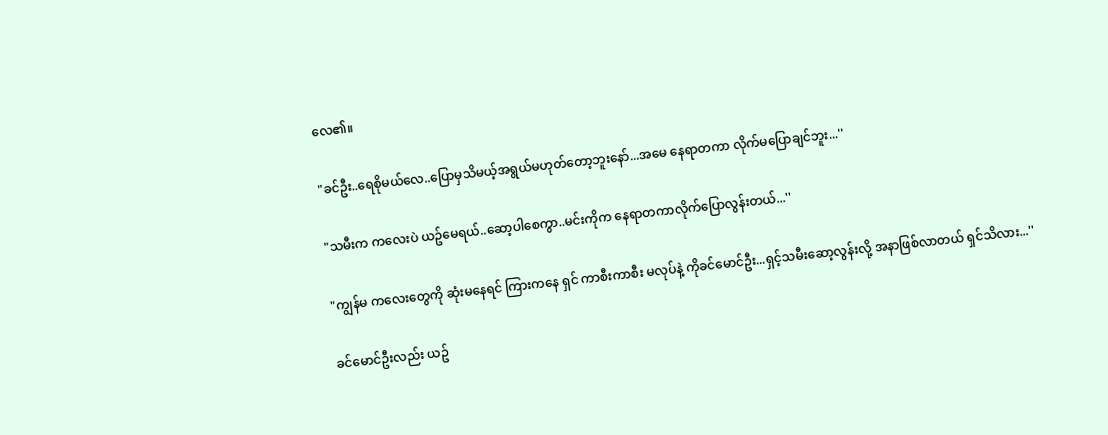လေ၏။

"ခင်ဦး..ရေစိုမယ်လေ..ပြောမှသိမယ့်အရွယ်မဟုတ်တော့ဘူးနော်...အမေ နေရာတကာ လိုက်မပြောချင်ဘူး...''

"သမီးက ကလေးပဲ ယဥ်မေရယ်..ဆော့ပါစေကွာ..မင်းကိုက နေရာတကာလိုက်ပြောလွန်းတယ်...''

"ကျွန်မ ကလေးတွေကို ဆုံးမနေရင် ကြားကနေ ရှင် ကာစီးကာစီး မလုပ်နဲ့ ကိုခင်မောင်ဦး...ရှင့်သမီးဆော့လွန်းလို့ အနာဖြစ်လာတယ် ရှင်သိလား...''

ခင်မောင်ဦးလည်း ယဥ်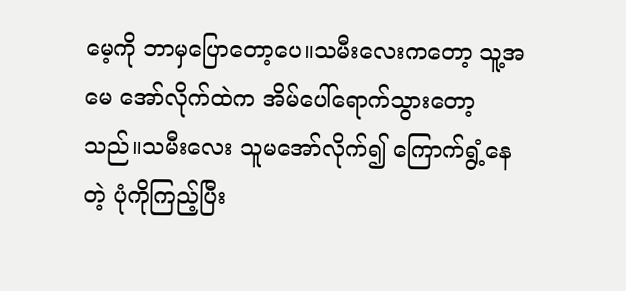မေ့ကို ဘာမှပြောတော့ပေ။သမီးလေးကတော့ သူ့အမေ အော်လိုက်ထဲက အိမ်ပေါ်ရောက်သွားတော့သည်။သမီးလေး သူမအော်လိုက်၍ ကြောက်ရွံ့နေတဲ့ ပုံကိုကြည့်ပြီး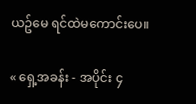ယဥ်မေ ရင်ထဲမကောင်းပေ။

« ရှေ့အခန်း - အပိုင်း ၄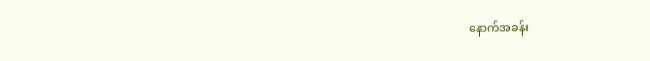နောက်အခန်း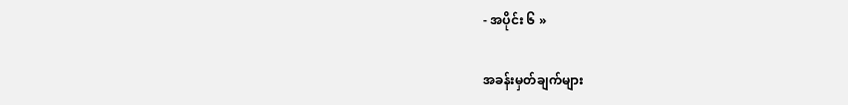- အပိုင်း ၆ »

အခန်းမှတ်ချက်များ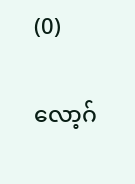(0)

လော့ဂ်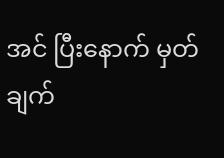အင် ပြီးနောက် မှတ်ချက်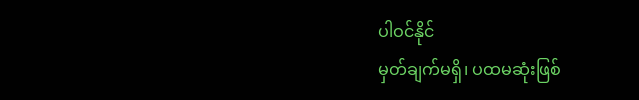ပါဝင်နိုင်
မှတ်ချက်မရှိ၊ ပထမဆုံးဖြစ်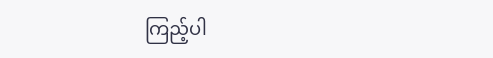ကြည့်ပါ